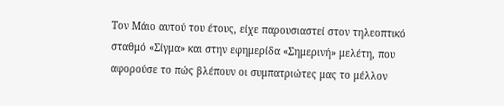Τον Μάιο αυτού του έτους, είχε παρουσιαστεί στον τηλεοπτικό σταθμό «Σίγμα» και στην εφημερίδα «Σημερινή» μελέτη, που αφορούσε το πώς βλέπουν οι συμπατριώτες μας το μέλλον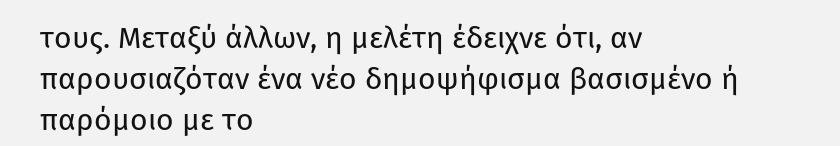τους. Μεταξύ άλλων, η μελέτη έδειχνε ότι, αν παρουσιαζόταν ένα νέο δημοψήφισμα βασισμένο ή παρόμοιο με το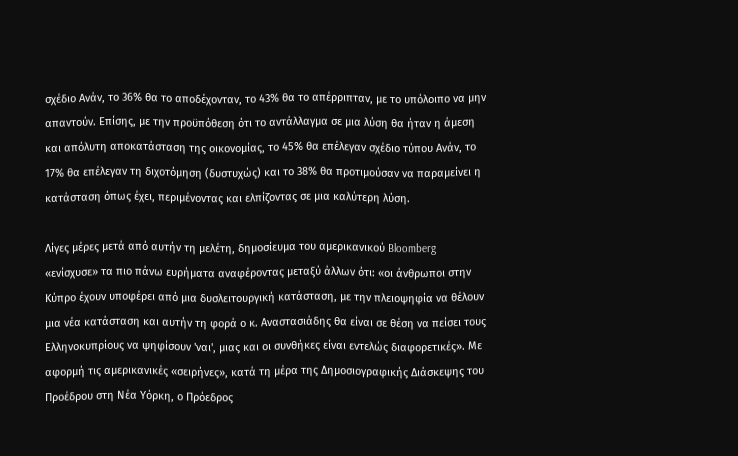σχέδιο Ανάν, το 36% θα το αποδέχονταν, το 43% θα το απέρριπταν, με το υπόλοιπο να μην απαντούν. Επίσης, με την προϋπόθεση ότι το αντάλλαγμα σε μια λύση θα ήταν η άμεση και απόλυτη αποκατάσταση της οικονομίας, το 45% θα επέλεγαν σχέδιο τύπου Ανάν, το 17% θα επέλεγαν τη διχοτόμηση (δυστυχώς) και το 38% θα προτιμούσαν να παραμείνει η κατάσταση όπως έχει, περιμένοντας και ελπίζοντας σε μια καλύτερη λύση.

Λίγες μέρες μετά από αυτήν τη μελέτη, δημοσίευμα του αμερικανικού Bloomberg «ενίσχυσε» τα πιο πάνω ευρήματα αναφέροντας μεταξύ άλλων ότι: «οι άνθρωποι στην Κύπρο έχουν υποφέρει από μια δυσλειτουργική κατάσταση, με την πλειοψηφία να θέλουν μια νέα κατάσταση και αυτήν τη φορά ο κ. Αναστασιάδης θα είναι σε θέση να πείσει τους Ελληνοκυπρίους να ψηφίσουν 'ναι', μιας και οι συνθήκες είναι εντελώς διαφορετικές». Με αφορμή τις αμερικανικές «σειρήνες», κατά τη μέρα της Δημοσιογραφικής Διάσκεψης του Προέδρου στη Νέα Υόρκη, ο Πρόεδρος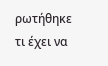ρωτήθηκε τι έχει να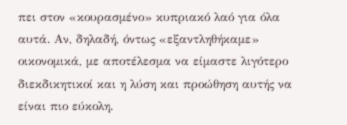πει στον «κουρασμένο» κυπριακό λαό για όλα αυτά. Αν, δηλαδή, όντως «εξαντληθήκαμε» οικονομικά, με αποτέλεσμα να είμαστε λιγότερο διεκδικητικοί και η λύση και προώθηση αυτής να είναι πιο εύκολη.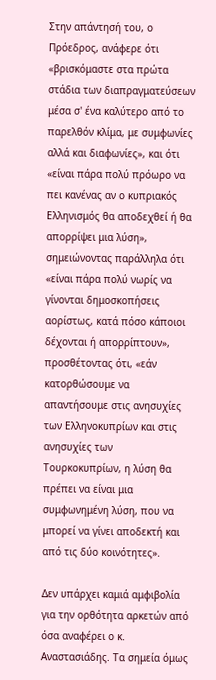Στην απάντησή του, ο Πρόεδρος, ανάφερε ότι «βρισκόμαστε στα πρώτα στάδια των διαπραγματεύσεων μέσα σ' ένα καλύτερο από το παρελθόν κλίμα, με συμφωνίες αλλά και διαφωνίες», και ότι «είναι πάρα πολύ πρόωρο να πει κανένας αν ο κυπριακός Ελληνισμός θα αποδεχθεί ή θα απορρίψει μια λύση», σημειώνοντας παράλληλα ότι «είναι πάρα πολύ νωρίς να γίνονται δημοσκοπήσεις αορίστως, κατά πόσο κάποιοι δέχονται ή απορρίπτουν», προσθέτοντας ότι, «εάν κατορθώσουμε να απαντήσουμε στις ανησυχίες των Ελληνοκυπρίων και στις ανησυχίες των Τουρκοκυπρίων, η λύση θα πρέπει να είναι μια συμφωνημένη λύση, που να μπορεί να γίνει αποδεκτή και από τις δύο κοινότητες».

Δεν υπάρχει καμιά αμφιβολία για την ορθότητα αρκετών από όσα αναφέρει ο κ. Αναστασιάδης. Τα σημεία όμως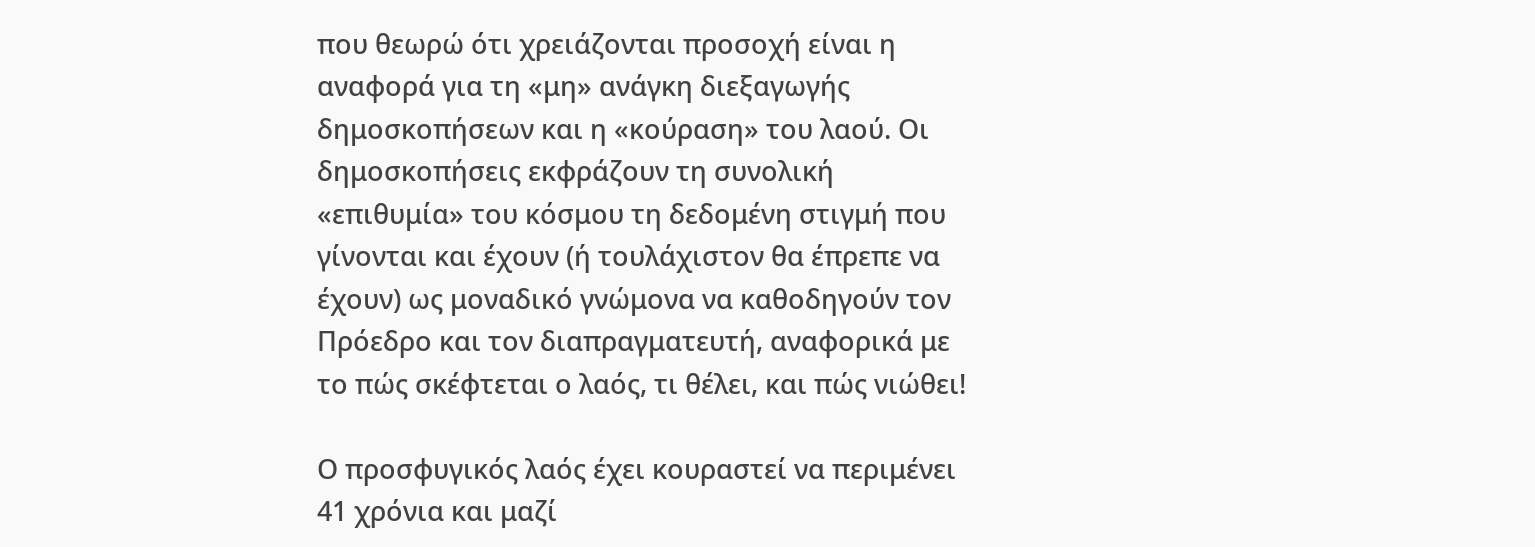που θεωρώ ότι χρειάζονται προσοχή είναι η αναφορά για τη «μη» ανάγκη διεξαγωγής δημοσκοπήσεων και η «κούραση» του λαού. Οι δημοσκοπήσεις εκφράζουν τη συνολική «επιθυμία» του κόσμου τη δεδομένη στιγμή που γίνονται και έχουν (ή τουλάχιστον θα έπρεπε να έχουν) ως μοναδικό γνώμονα να καθοδηγούν τον Πρόεδρο και τον διαπραγματευτή, αναφορικά με το πώς σκέφτεται ο λαός, τι θέλει, και πώς νιώθει!

Ο προσφυγικός λαός έχει κουραστεί να περιμένει 41 χρόνια και μαζί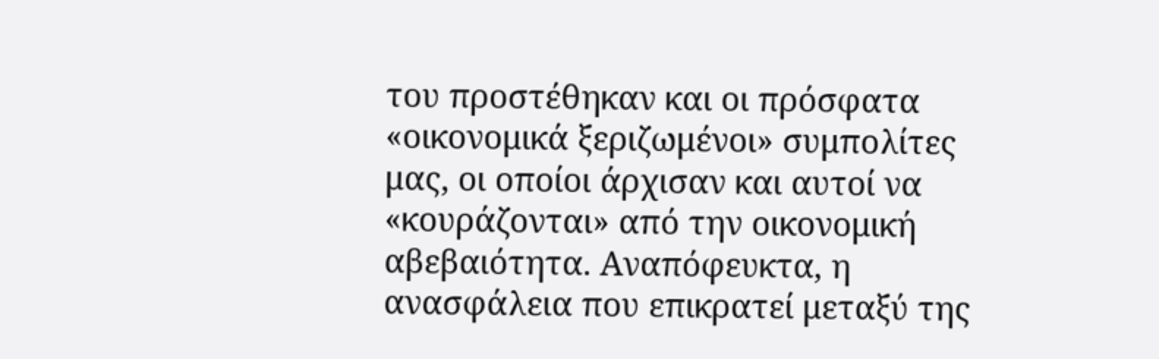του προστέθηκαν και οι πρόσφατα «οικονομικά ξεριζωμένοι» συμπολίτες μας, οι οποίοι άρχισαν και αυτοί να «κουράζονται» από την οικονομική αβεβαιότητα. Αναπόφευκτα, η ανασφάλεια που επικρατεί μεταξύ της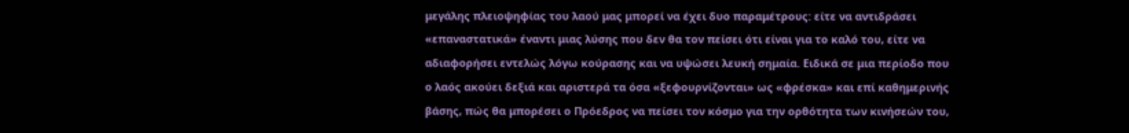μεγάλης πλειοψηφίας του λαού μας μπορεί να έχει δυο παραμέτρους: είτε να αντιδράσει «επαναστατικά» έναντι μιας λύσης που δεν θα τον πείσει ότι είναι για το καλό του, είτε να αδιαφορήσει εντελώς λόγω κούρασης και να υψώσει λευκή σημαία. Ειδικά σε μια περίοδο που ο λαός ακούει δεξιά και αριστερά τα όσα «ξεφουρνίζονται» ως «φρέσκα» και επί καθημερινής βάσης, πώς θα μπορέσει ο Πρόεδρος να πείσει τον κόσμο για την ορθότητα των κινήσεών του,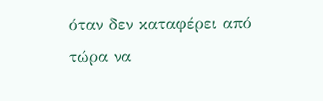όταν δεν καταφέρει από τώρα να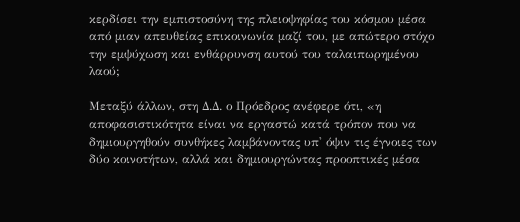κερδίσει την εμπιστοσύνη της πλειοψηφίας του κόσμου μέσα από μιαν απευθείας επικοινωνία μαζί του, με απώτερο στόχο την εμψύχωση και ενθάρρυνση αυτού του ταλαιπωρημένου λαού;

Μεταξύ άλλων, στη Δ.Δ. ο Πρόεδρος ανέφερε ότι, «η αποφασιστικότητα είναι να εργαστώ κατά τρόπον που να δημιουργηθούν συνθήκες λαμβάνοντας υπ' όψιν τις έγνοιες των δύο κοινοτήτων, αλλά και δημιουργώντας προοπτικές μέσα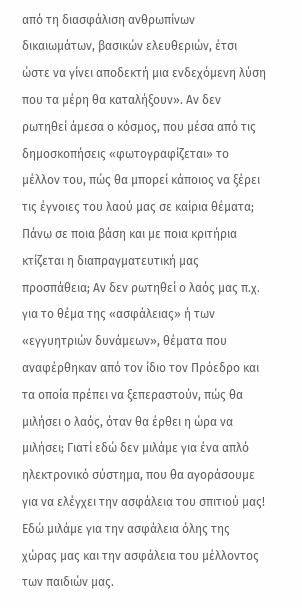από τη διασφάλιση ανθρωπίνων δικαιωμάτων, βασικών ελευθεριών, έτσι ώστε να γίνει αποδεκτή μια ενδεχόμενη λύση που τα μέρη θα καταλήξουν». Αν δεν ρωτηθεί άμεσα ο κόσμος, που μέσα από τις δημοσκοπήσεις «φωτογραφίζεται» το μέλλον του, πώς θα μπορεί κάποιος να ξέρει τις έγνοιες του λαού μας σε καίρια θέματα; Πάνω σε ποια βάση και με ποια κριτήρια κτίζεται η διαπραγματευτική μας προσπάθεια; Αν δεν ρωτηθεί ο λαός μας π.χ. για το θέμα της «ασφάλειας» ή των «εγγυητριών δυνάμεων», θέματα που αναφέρθηκαν από τον ίδιο τον Πρόεδρο και τα οποία πρέπει να ξεπεραστούν, πώς θα μιλήσει ο λαός, όταν θα έρθει η ώρα να μιλήσει; Γιατί εδώ δεν μιλάμε για ένα απλό ηλεκτρονικό σύστημα, που θα αγοράσουμε για να ελέγχει την ασφάλεια του σπιτιού μας! Εδώ μιλάμε για την ασφάλεια όλης της χώρας μας και την ασφάλεια του μέλλοντος των παιδιών μας.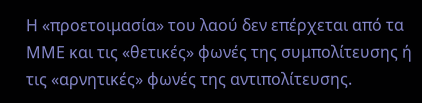Η «προετοιμασία» του λαού δεν επέρχεται από τα ΜΜΕ και τις «θετικές» φωνές της συμπολίτευσης ή τις «αρνητικές» φωνές της αντιπολίτευσης.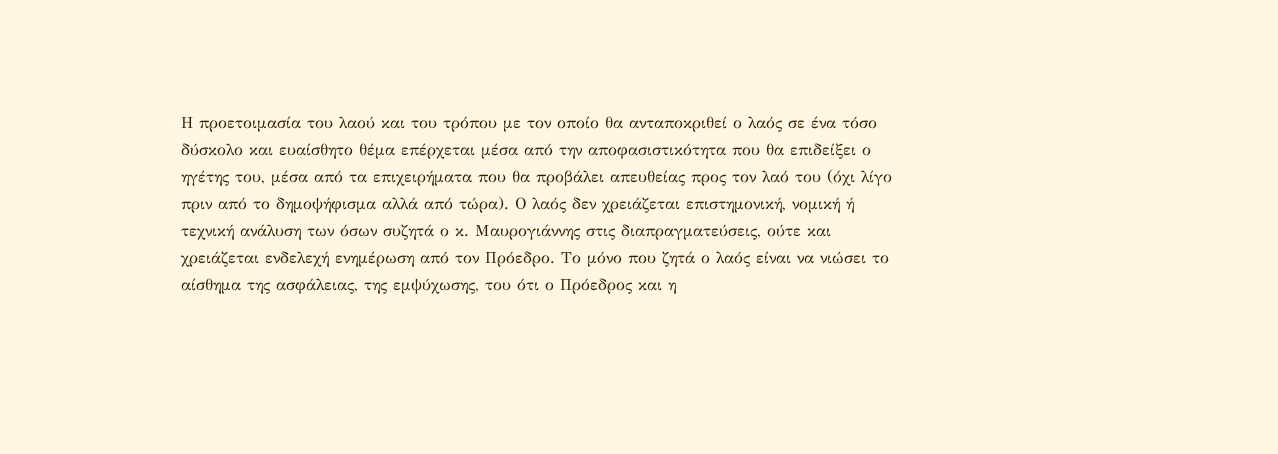Η προετοιμασία του λαού και του τρόπου με τον οποίο θα ανταποκριθεί ο λαός σε ένα τόσο δύσκολο και ευαίσθητο θέμα επέρχεται μέσα από την αποφασιστικότητα που θα επιδείξει ο ηγέτης του, μέσα από τα επιχειρήματα που θα προβάλει απευθείας προς τον λαό του (όχι λίγο πριν από το δημοψήφισμα αλλά από τώρα). Ο λαός δεν χρειάζεται επιστημονική, νομική ή τεχνική ανάλυση των όσων συζητά ο κ. Μαυρογιάννης στις διαπραγματεύσεις, ούτε και χρειάζεται ενδελεχή ενημέρωση από τον Πρόεδρο. Το μόνο που ζητά ο λαός είναι να νιώσει το αίσθημα της ασφάλειας, της εμψύχωσης, του ότι ο Πρόεδρος και η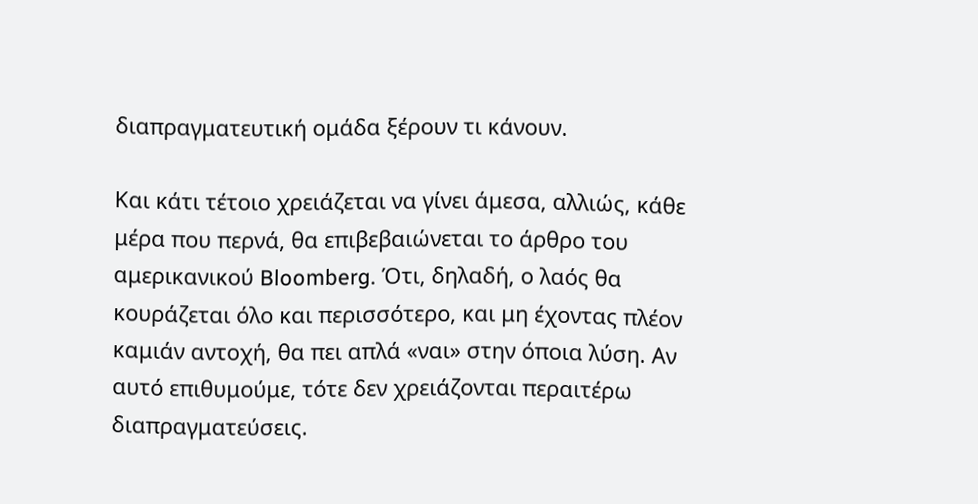διαπραγματευτική ομάδα ξέρουν τι κάνουν.

Και κάτι τέτοιο χρειάζεται να γίνει άμεσα, αλλιώς, κάθε μέρα που περνά, θα επιβεβαιώνεται το άρθρο του αμερικανικού Bloomberg. Ότι, δηλαδή, ο λαός θα κουράζεται όλο και περισσότερο, και μη έχοντας πλέον καμιάν αντοχή, θα πει απλά «ναι» στην όποια λύση. Αν αυτό επιθυμούμε, τότε δεν χρειάζονται περαιτέρω διαπραγματεύσεις.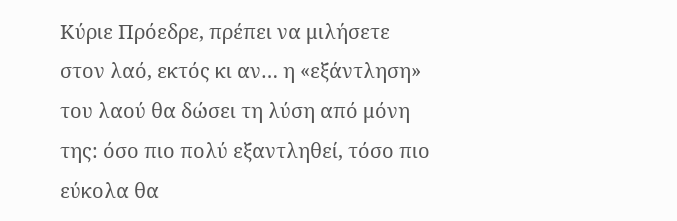Κύριε Πρόεδρε, πρέπει να μιλήσετε στον λαό, εκτός κι αν… η «εξάντληση» του λαού θα δώσει τη λύση από μόνη της: όσο πιο πολύ εξαντληθεί, τόσο πιο εύκολα θα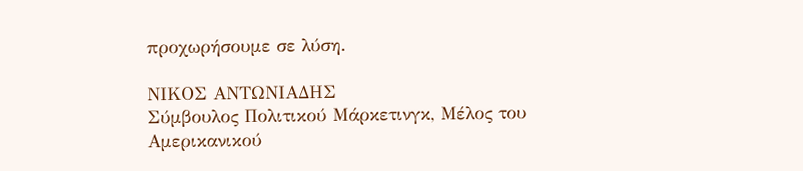προχωρήσουμε σε λύση.

ΝΙΚΟΣ ΑΝΤΩΝΙΑΔΗΣ
Σύμβουλος Πολιτικού Μάρκετινγκ, Μέλος του Αμερικανικού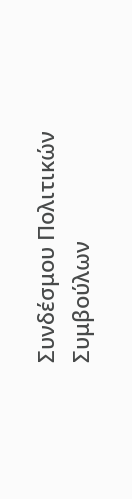Συνδέσμου Πολιτικών Συμβούλων